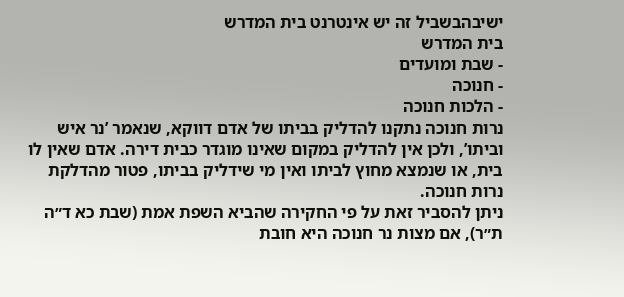ישיבהבשביל זה יש אינטרנט בית המדרש
בית המדרש
- שבת ומועדים
- חנוכה
- הלכות חנוכה
נרות חנוכה נתקנו להדליק בביתו של אדם דווקא, שנאמר ’נר איש וביתו’, ולכן אין להדליק במקום שאינו מוגדר כבית דירה. אדם שאין לו בית, או שנמצא מחוץ לביתו ואין מי שידליק בביתו, פטור מהדלקת נרות חנוכה.
ניתן להסביר זאת על פי החקירה שהביא השפת אמת (שבת כא ד״ה ת״ר), אם מצות נר חנוכה היא חובת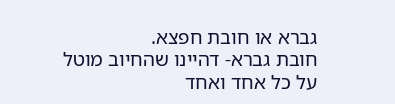גברא או חובת חפצא.
חובת גברא- דהיינו שהחיוב מוטל על כל אחד ואחד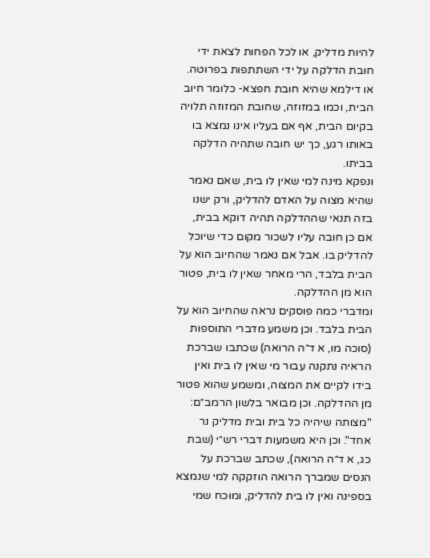להיות מדליק, או לכל הפחות לצאת ידי חובת הדלקה על ידי השתתפות בפרוטה.
או דילמא שהיא חובת חפצא- כלומר חיוב הבית, וכמו במזוזה, שחובת המזוזה תלויה בקיום הבית, אף אם בעליו אינו נמצא בו באותו רגע, כך יש חובה שתהיה הדלקה בביתו.
ונפקא מינה למי שאין לו בית, שאם נאמר שהיא מצוה על האדם להדליק, ורק ישנו בזה תנאי שההדלקה תהיה דוקא בבית, אם כן חובה עליו לשכור מקום כדי שיוכל להדליק בו. אבל אם נאמר שהחיוב הוא על הבית בלבד, הרי מאחר שאין לו בית, פטור הוא מן ההדלקה.
ומדברי כמה פוסקים נראה שהחיוב הוא על הבית בלבד. וכן משמע מדברי התוספות (סוכה מו, א ד״ה הרואה) שכתבו שברכת הראיה נתקנה עבור מי שאין לו בית ואין בידו לקיים את המצוה, ומשמע שהוא פטור מן ההדלקה. וכן מבואר בלשון הרמב״ם: "מצותה שיהיה כל בית ובית מדליק נר אחד". וכן היא משמעות דברי רש״י (שבת כג, א ד״ה הרואה), שכתב שברכת על הנסים שמברך הרואה הוזקקה למי שנמצא בספינה ואין לו בית להדליק, ומוכח שמי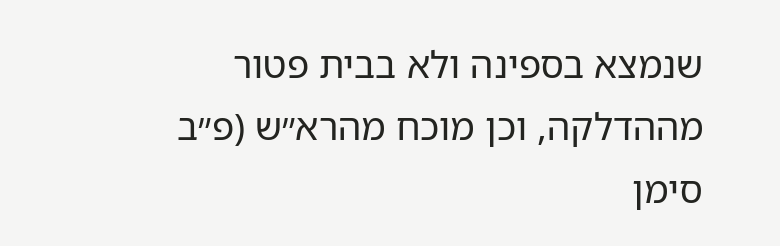שנמצא בספינה ולא בבית פטור מההדלקה, וכן מוכח מהרא״ש (פ״ב סימן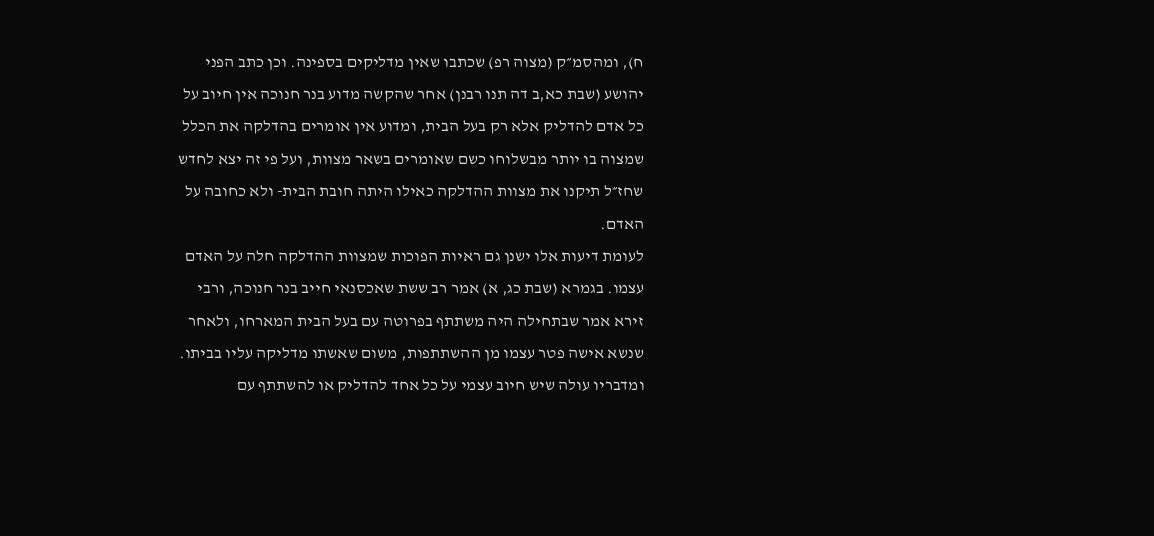ח), ומהסמ״ק (מצוה רפ) שכתבו שאין מדליקים בספינה. וכן כתב הפני יהושע (שבת כא,ב דה תנו רבנן) אחר שהקשה מדוע בנר חנוכה אין חיוב על כל אדם להדליק אלא רק בעל הבית, ומדוע אין אומרים בהדלקה את הכלל שמצוה בו יותר מבשלוחו כשם שאומרים בשאר מצוות, ועל פי זה יצא לחדש שחז״ל תיקנו את מצוות ההדלקה כאילו היתה חובת הבית- ולא כחובה על האדם.
לעומת דיעות אלו ישנן גם ראיות הפוכות שמצוות ההדלקה חלה על האדם עצמו. בגמרא (שבת כג, א) אמר רב ששת שאכסנאי חייב בנר חנוכה, ורבי זירא אמר שבתחילה היה משתתף בפרוטה עם בעל הבית המארחו, ולאחר שנשא אישה פטר עצמו מן ההשתתפות, משום שאשתו מדליקה עליו בביתו. ומדבריו עולה שיש חיוב עצמי על כל אחד להדליק או להשתתף עם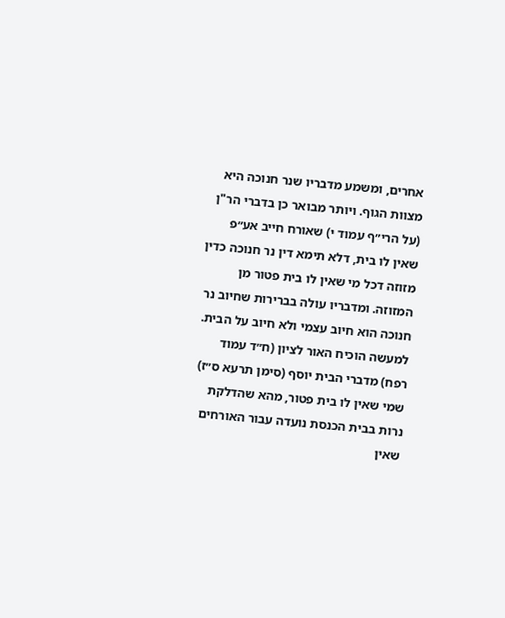אחרים, ומשמע מדבריו שנר חנוכה היא מצוות הגוף. ויותר מבואר כן בדברי הר"ן (על הרי״ף עמוד י) שאורח חייב אע״פ שאין לו בית, דלא תימא דין נר חנוכה כדין מזוזה דכל מי שאין לו בית פטור מן המזוזה. ומדבריו עולה בברירות שחיוב נר חנוכה הוא חיוב עצמי ולא חיוב על הבית.
למעשה הוכיח האור לציון (ח״ד עמוד רפח) מדברי הבית יוסף (סימן תרעא ס״ז) שמי שאין לו בית פטור, מהא שהדלקת נרות בבית הכנסת נועדה עבור האורחים שאין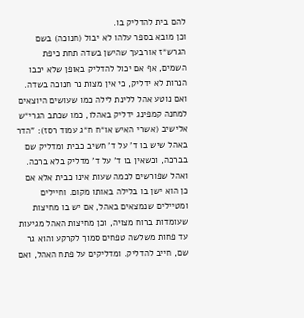להם בית להדליק בו.
וכן מובא בספר עלהו לא יבול (חנוכה) בשם הגרש״ז אורבעך שהישן בשדה תחת כיפת השמים, אף אם יכול להדליק באופן שלא יכבו הנרות לא ידליק, כי אין מצות נר חנוכה בשדה.
ואם נוטע אהל ללינת לילה כמו שעושים היוצאים למחנה קמפינג ידליק באהלו, כמו שכתב הגרי״ש אלישיב (אשרי האיש או״ח ח״ג עמוד רסז): "הדר באהל שיש בו ד’ על ד’ חשיב כבית ומדליק שם בברכה, וכשאין בו ד’ על ד’ מדליק בלא ברכה. ואהל שפורשים לכמה שעות אינו כבית אלא אם כן הוא ישן בו בלילה באותו מקום. וחיילים ומטיילים שנמצאים באהל, אם יש בו מחיצות שעומדות ברוח מצויה, וכן מחיצות האהל מגיעות עד פחות משלשה טפחים סמוך לקרקע והוא גר שם, חייב להדליק. ומדליקים על פתח האהל, ואם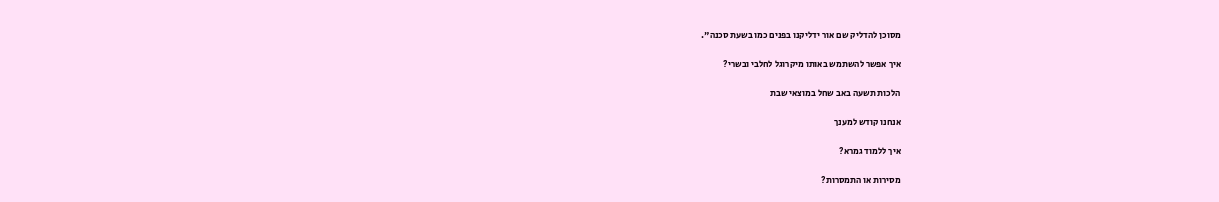מסוכן להדליק שם אור ידליקנו בפנים כמו בשעת סכנה".

איך אפשר להשתמש באותו מיקרוגל לחלבי ובשרי?

הלכות תשעה באב שחל במוצאי שבת

אנחנו קודש למענך

איך ללמוד גמרא?

מסירות או התמסרות?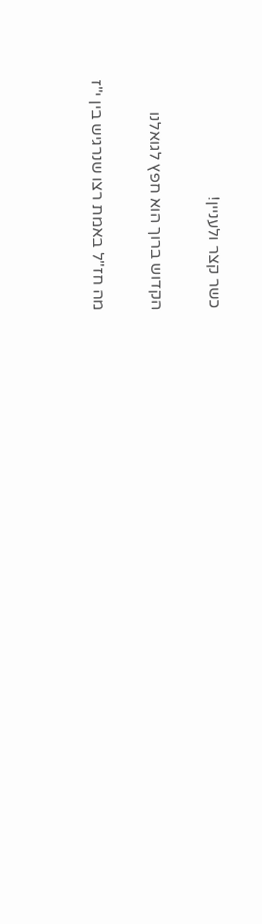כשר קצר ולעניין!

הקדוש ברוך הוא חפץ לגואלנו

מה חז"ל באמת רצו שנרגיש בין י"ז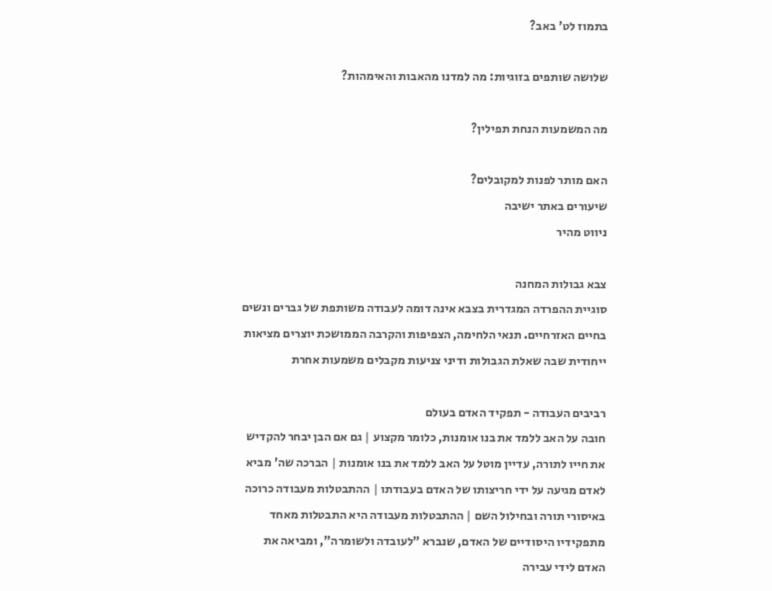בתמוז לט' באב?

שלושה שותפים בזוגיות: מה למדנו מהאבות והאימהות?

מה המשמעות הנחת תפילין?

האם מותר לפנות למקובלים?
שיעורים באתר ישיבה
ניווט מהיר

צבא גבולות המחנה
סוגיית ההפרדה המגדרית בצבא אינה דומה לעבודה משותפת של גברים ונשים בחיים האזרחיים. תנאי הלחימה, הצפיפות והקרבה הממושכת יוצרים מציאות ייחודית שבה שאלת הגבולות ודיני צניעות מקבלים משמעות אחרת

רביבים העבודה - תפקיד האדם בעולם
חובה על האב ללמד את בנו אומנות, כלומר מקצוע | גם אם הבן יבחר להקדיש את חייו לתורה, עדיין מוטל על האב ללמד את בנו אומנות | הברכה שה' מביא לאדם מגיעה על ידי חריצותו של האדם בעבודתו | ההתבטלות מעבודה כרוכה באיסורי תורה ובחילול השם | ההתבטלות מעבודה היא התבטלות מאחד מתפקידיו היסודיים של האדם, שנברא "לעובדה ולשומרה", ומביאה את האדם לידי עבירה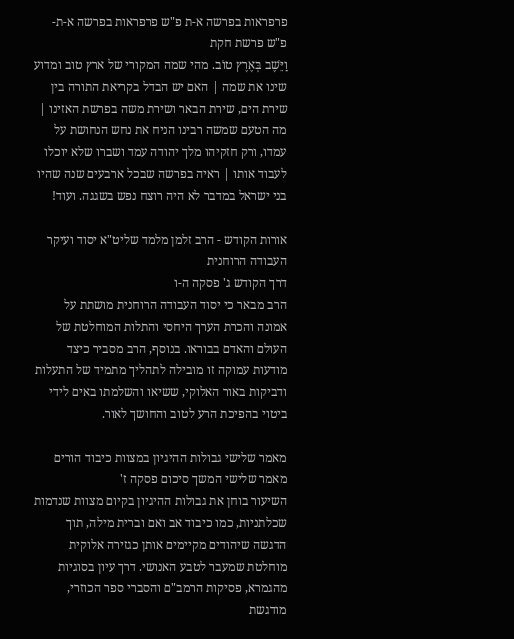פרפראות בפרשה א-ת פ"ש פרפראות בפרשה א-ת-פ"ש פרשת חקת
וַיֵּשֶׁב בְּאֶרֶץ טוֹב. מהי שמה המקורי של ארץ טוב ומדוע שינו את שמה | האם יש הבדל בקריאת התורה בין שירת הים, שירת הבאר ושירת משה בפרשת האזינו | מה הטעם שמשה רבינו הניח את נחש הנחושת על עמדו, ורק חזקיהו מלך יהודה עמד ושברו שלא יוכלו לעבוד אותו | ראיה בפרשה שבכל ארבעים שנה שהיו בני ישראל במדבר לא היה רוצח נפש בשגגה. ועוד!

אורות הקודש - הרב זלמן מלמד שליט"א יסוד ועיקר העבודה הרוחנית
דרך הקודש ג' פסקה ה-ו
הרב מבאר כי יסוד העבודה הרוחנית מושתת על אמונה והכרת הערך היחסי והתלות המוחלטת של העולם והאדם בבוראו. בנוסף, הרב מסביר כיצד מודעות עמוקה זו מובילה לתהליך מתמיד של התעלות ודביקות באור האלוקי, ששיאו והשלמתו באים לידי ביטוי בהפיכת הרע לטוב והחושך לאור.

מאמר שלישי גבולות ההיגיון במצוות כיבוד הורים
מאמר שלישי המשך סיכום פסקה ז'
השיעור בוחן את גבולות ההיגיון בקיום מצוות שנדמות שכלתניות, כמו כיבוד אב ואם וברית מילה, תוך הדגשה שיהודים מקיימים אותן כגזירה אלוקית מוחלטת שמעבר לטבע האנושי. דרך עיון בסוגיות מהגמרא, פסיקות הרמב"ם והסברי ספר הכוזרי, מודגשת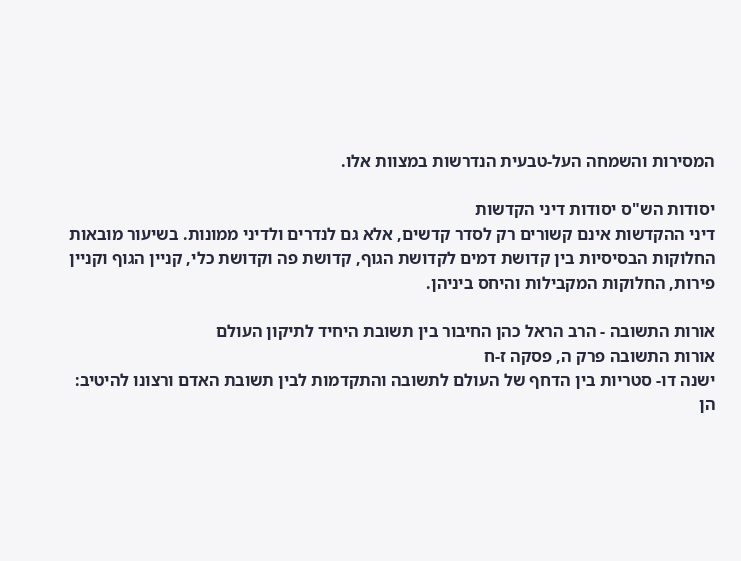המסירות והשמחה העל-טבעית הנדרשות במצוות אלו.

יסודות הש"ס יסודות דיני הקדשות
דיני ההקדשות אינם קשורים רק לסדר קדשים, אלא גם לנדרים ולדיני ממונות. בשיעור מובאות החלוקות הבסיסיות בין קדושת דמים לקדושת הגוף, קדושת פה וקדושת כלי, קניין הגוף וקניין פירות, החלוקות המקבילות והיחס ביניהן.

אורות התשובה - הרב הראל כהן החיבור בין תשובת היחיד לתיקון העולם
אורות התשובה פרק ה, פסקה ז-ח
ישנה דו- סטריות בין הדחף של העולם לתשובה והתקדמות לבין תשובת האדם ורצונו להיטיב: הן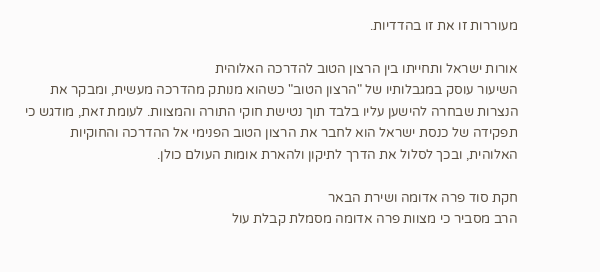מעוררות זו את זו בהדדיות.

אורות ישראל ותחייתו בין הרצון הטוב להדרכה האלוהית
השיעור עוסק במגבלותיו של "הרצון הטוב" כשהוא מנותק מהדרכה מעשית, ומבקר את הנצרות שבחרה להישען עליו בלבד תוך נטישת חוקי התורה והמצוות. לעומת זאת, מודגש כי תפקידה של כנסת ישראל הוא לחבר את הרצון הטוב הפנימי אל ההדרכה והחוקיות האלוהית, ובכך לסלול את הדרך לתיקון ולהארת אומות העולם כולן.

חקת סוד פרה אדומה ושירת הבאר
הרב מסביר כי מצוות פרה אדומה מסמלת קבלת עול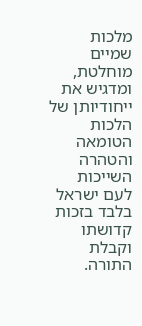מלכות שמיים מוחלטת, ומדגיש את ייחודיותן של הלכות הטומאה והטהרה השייכות לעם ישראל בלבד בזכות קדושתו וקבלת התורה.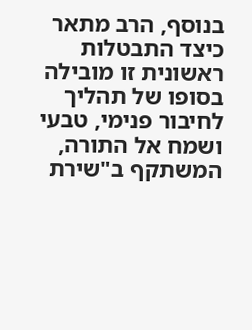בנוסף, הרב מתאר כיצד התבטלות ראשונית זו מובילה בסופו של תהליך לחיבור פנימי, טבעי ושמח אל התורה, המשתקף ב"שירת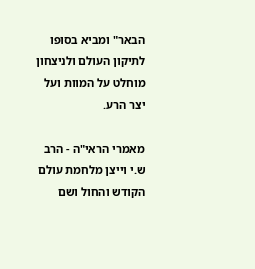הבאר" ומביא בסופו לתיקון העולם ולניצחון מוחלט על המוות ועל יצר הרע.

מאמרי הראי"ה - הרב ש.י וייצן מלחמת עולם הקודש והחול ושם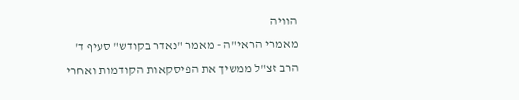הוויה
מאמרי הראי"ה - מאמר "נאדר בקודש" סעיף ד'
הרב זצ"ל ממשיך את הפיסקאות הקודמות ואחרי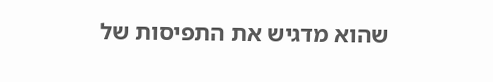שהוא מדגיש את התפיסות של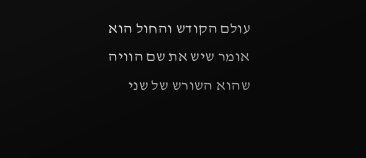עולם הקודש והחול הוא אומר שיש את שם הוויה שהוא השורש של שני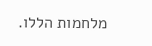מלחמות הללו.